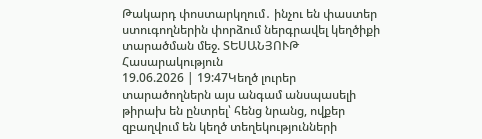Թակարդ փոստարկղում․ ինչու են փաստեր ստուգողներին փորձում ներգրավել կեղծիքի տարածման մեջ. ՏԵՍԱՆՅՈՒԹ
Հասարակություն
19.06.2026 | 19:47Կեղծ լուրեր տարածողներն այս անգամ անսպասելի թիրախ են ընտրել՝ հենց նրանց, ովքեր զբաղվում են կեղծ տեղեկությունների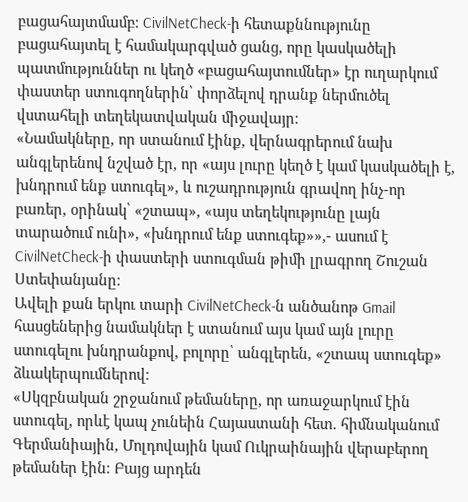բացահայտմամբ։ CivilNetCheck-ի հետաքննությունը բացահայտել է համակարգված ցանց, որը կասկածելի պատմություններ ու կեղծ «բացահայտումներ» էր ուղարկում փաստեր ստուգողներին՝ փորձելով դրանք ներմուծել վստահելի տեղեկատվական միջավայր։
«Նամակները, որ ստանում էինք, վերնագրերում նախ անգլերենով նշված էր, որ «այս լուրը կեղծ է կամ կասկածելի է, խնդրում ենք ստուգել», և ուշադրություն գրավող ինչ-որ բառեր, օրինակ՝ «շտապ», «այս տեղեկությունը լայն տարածում ունի», «խնդրում ենք ստուգեք»»,- ասում է CivilNetCheck-ի փաստերի ստուգման թիմի լրագրող Շուշան Ստեփանյանը։
Ավելի քան երկու տարի CivilNetCheck-ն անծանոթ Gmail հասցեներից նամակներ է ստանում այս կամ այն լուրը ստուգելու խնդրանքով, բոլորը՝ անգլերեն, «շտապ ստուգեք» ձևակերպումներով։
«Սկզբնական շրջանում թեմաները, որ առաջարկում էին ստուգել, որևէ կապ չունեին Հայաստանի հետ. հիմնականում Գերմանիային, Մոլդովային կամ Ուկրաինային վերաբերող թեմաներ էին։ Բայց արդեն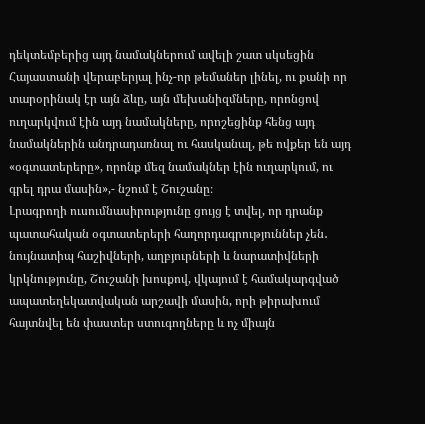դեկտեմբերից այդ նամակներում ավելի շատ սկսեցին Հայաստանի վերաբերյալ ինչ-որ թեմաներ լինել, ու քանի որ տարօրինակ էր այն ձևը, այն մեխանիզմները, որոնցով ուղարկվում էին այդ նամակները, որոշեցինք հենց այդ նամակներին անդրադառնալ ու հասկանալ, թե ովքեր են այդ «օգտատերերը», որոնք մեզ նամակներ էին ուղարկում, ու գրել դրա մասին»,- նշում է Շուշանը։
Լրագրողի ուսումնասիրությունը ցույց է տվել, որ դրանք պատահական օգտատերերի հաղորդագրություններ չեն․ նույնատիպ հաշիվների, աղբյուրների և նարատիվների կրկնությունը, Շուշանի խոսքով, վկայում է համակարգված ապատեղեկատվական արշավի մասին, որի թիրախում հայտնվել են փաստեր ստուգողները և ոչ միայն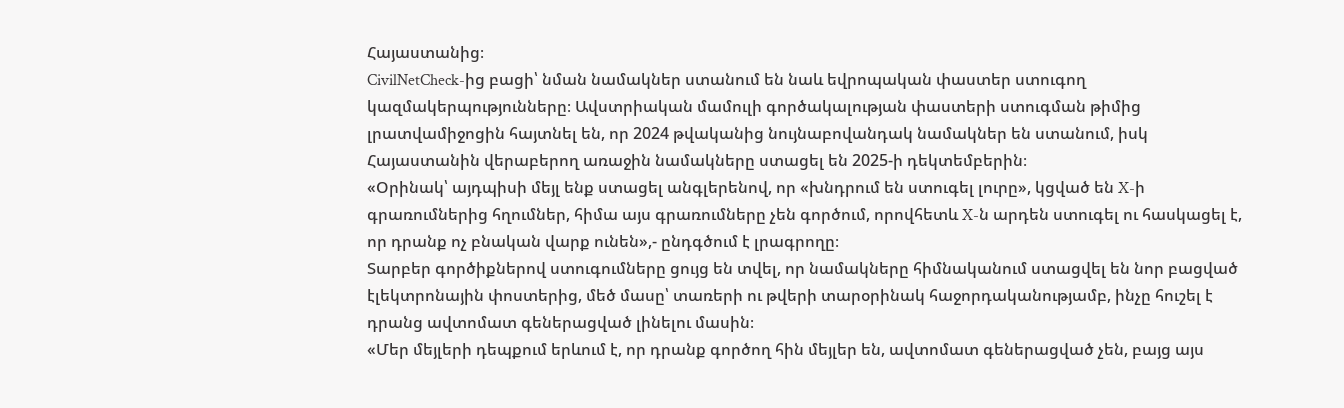Հայաստանից։
CivilNetCheck-ից բացի՝ նման նամակներ ստանում են նաև եվրոպական փաստեր ստուգող կազմակերպությունները։ Ավստրիական մամուլի գործակալության փաստերի ստուգման թիմից լրատվամիջոցին հայտնել են, որ 2024 թվականից նույնաբովանդակ նամակներ են ստանում, իսկ Հայաստանին վերաբերող առաջին նամակները ստացել են 2025-ի դեկտեմբերին։
«Օրինակ՝ այդպիսի մեյլ ենք ստացել անգլերենով, որ «խնդրում են ստուգել լուրը», կցված են X-ի գրառումներից հղումներ, հիմա այս գրառումները չեն գործում, որովհետև X-ն արդեն ստուգել ու հասկացել է, որ դրանք ոչ բնական վարք ունեն»,- ընդգծում է լրագրողը։
Տարբեր գործիքներով ստուգումները ցույց են տվել, որ նամակները հիմնականում ստացվել են նոր բացված էլեկտրոնային փոստերից, մեծ մասը՝ տառերի ու թվերի տարօրինակ հաջորդականությամբ, ինչը հուշել է դրանց ավտոմատ գեներացված լինելու մասին։
«Մեր մեյլերի դեպքում երևում է, որ դրանք գործող հին մեյլեր են, ավտոմատ գեներացված չեն, բայց այս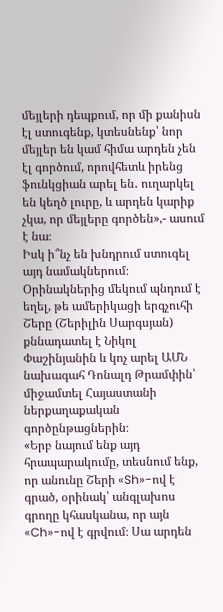մեյլերի դեպքում, որ մի քանիսն էլ ստուգենք, կտեսնենք՝ նոր մեյլեր են կամ հիմա արդեն չեն էլ գործում, որովհետև իրենց ֆունկցիան արել են․ ուղարկել են կեղծ լուրը, և արդեն կարիք չկա, որ մեյլերը գործեն»,- ասում է նա։
Իսկ ի՞նչ են խնդրում ստուգել այդ նամակներում։ Օրինակներից մեկում պնդում է եղել, թե ամերիկացի երգչուհի Շերը (Շերիլին Սարգսյան) քննադատել է Նիկոլ Փաշինյանին և կոչ արել ԱՄՆ նախագահ Դոնալդ Թրամփին՝ միջամտել Հայաստանի ներքաղաքական գործընթացներին։
«Երբ նայում ենք այդ հրապարակումը, տեսնում ենք, որ անունը Շերի «Sh»-ով է գրած, օրինակ՝ անգլախոս գրողը կհասկանա, որ այն «Ch»-ով է գրվում։ Սա արդեն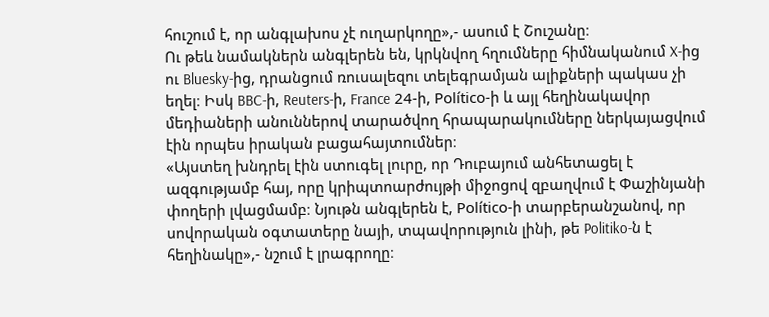հուշում է, որ անգլախոս չէ ուղարկողը»,- ասում է Շուշանը։
Ու թեև նամակներն անգլերեն են, կրկնվող հղումները հիմնականում X-ից ու Bluesky-ից, դրանցում ռուսալեզու տելեգրամյան ալիքների պակաս չի եղել։ Իսկ BBC-ի, Reuters-ի, France 24-ի, Político-ի և այլ հեղինակավոր մեդիաների անուններով տարածվող հրապարակումները ներկայացվում էին որպես իրական բացահայտումներ։
«Այստեղ խնդրել էին ստուգել լուրը, որ Դուբայում անհետացել է ազգությամբ հայ, որը կրիպտոարժույթի միջոցով զբաղվում է Փաշինյանի փողերի լվացմամբ։ Նյութն անգլերեն է, Político-ի տարբերանշանով, որ սովորական օգտատերը նայի, տպավորություն լինի, թե Politiko-ն է հեղինակը»,- նշում է լրագրողը։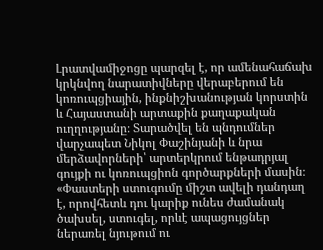Լրատվամիջոցը պարզել է, որ ամենահաճախ կրկնվող նարատիվները վերաբերում են կոռուպցիային, ինքնիշխանության կորստին և Հայաստանի արտաքին քաղաքական ուղղությանը։ Տարածվել են պնդումներ վարչապետ Նիկոլ Փաշինյանի և նրա մերձավորների՝ արտերկրում ենթադրյալ գույքի ու կոռուպցիոն գործարքների մասին։
«Փաստերի ստուգումը միշտ ավելի դանդաղ է, որովհետև դու կարիք ունես ժամանակ ծախսել, ստուգել, որևէ ապացույցներ ներառել նյութում ու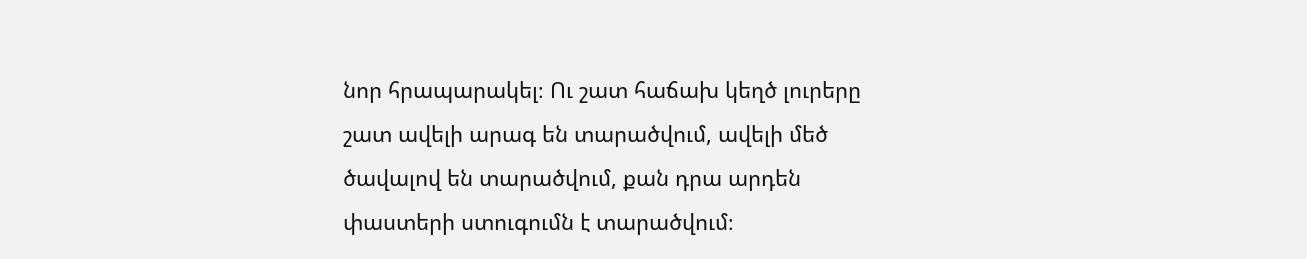նոր հրապարակել։ Ու շատ հաճախ կեղծ լուրերը շատ ավելի արագ են տարածվում, ավելի մեծ ծավալով են տարածվում, քան դրա արդեն փաստերի ստուգումն է տարածվում։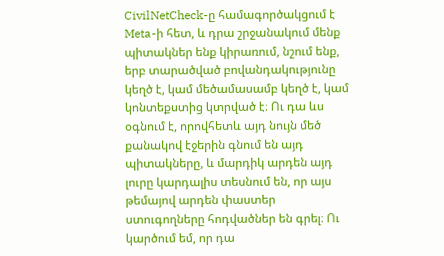CivilNetCheck-ը համագործակցում է Meta-ի հետ, և դրա շրջանակում մենք պիտակներ ենք կիրառում, նշում ենք, երբ տարածված բովանդակությունը կեղծ է, կամ մեծամասամբ կեղծ է, կամ կոնտեքստից կտրված է։ Ու դա ևս օգնում է, որովհետև այդ նույն մեծ քանակով էջերին գնում են այդ պիտակները, և մարդիկ արդեն այդ լուրը կարդալիս տեսնում են, որ այս թեմայով արդեն փաստեր ստուգողները հոդվածներ են գրել։ Ու կարծում եմ, որ դա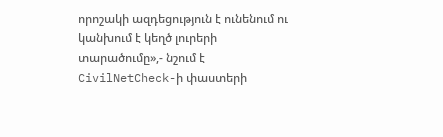որոշակի ազդեցություն է ունենում ու կանխում է կեղծ լուրերի տարածումը»,- նշում է CivilNetCheck-ի փաստերի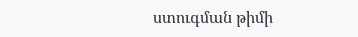ստուգման թիմի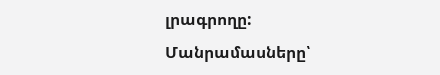լրագրողը:
Մանրամասները՝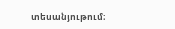տեսանյութում։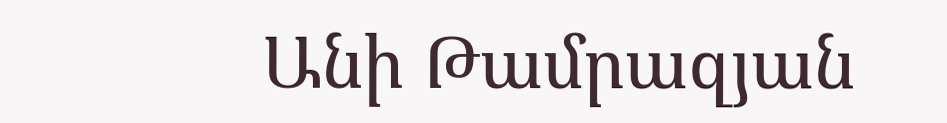Անի Թամրազյան